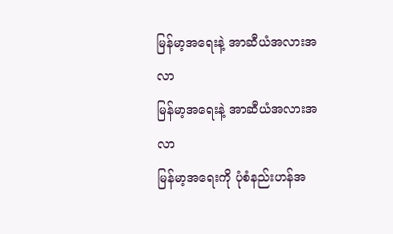မြန်မာ့အရေးနဲ့ အာဆီယံအလားအလာ
မြန်မာ့အရေးနဲ့ အာဆီယံအလားအလာ
မြန်မာ့အရေးကို ပုံစံနည်းဟန်အ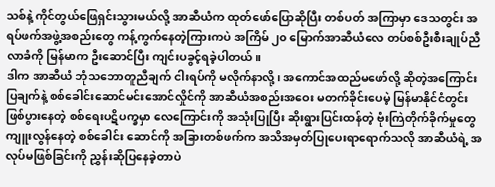သစ်နဲ့ ကိုင်တွယ်ဖြေရှင်းသွားမယ်လို့ အာဆီယံက ထုတ်ဖော်ပြောဆိုပြီး တစ်ပတ် အကြာမှာ ဒေသတွင်း အရပ်ဖက်အဖွဲ့အစည်းတွေ ကန့်ကွက်နေတဲ့ကြားကပဲ အကြိမ် ၂၀ မြောက်အာဆီယံလေ တပ်စစ်ဦးစီးချုပ်ညီလာခံကို မြန်မာက ဦးဆောင်ပြီး ကျင်းပခွင့်ရခဲ့ပါတယ်။
ဒါက အာဆီယံ ဘုံသဘောတူညီချက် ငါးရပ်ကို မလိုက်နာလို့၊ အကောင်အထည်မဖော်လို့ ဆိုတဲ့အကြောင်းပြချက်နဲ့ စစ်ခေါင်းဆောင်မင်းအောင်လှိုင်ကို အာဆီယံအစည်းအဝေး မတက်ခိုင်းပေမဲ့ မြန်မာနိုင်ငံတွင်း ဖြစ်ပွားနေတဲ့ စစ်ရေးပဋိပက္ခမှာ လေကြောင်းကို အသုံးပြုပြီး ဆိုးရွားပြင်းထန်တဲ့ ဗုံးကြဲတိုက်ခိုက်မှုတွေ ကျူးလွန်နေတဲ့ စစ်ခေါင်း ဆောင်ကို အခြားတစ်ဖက်က အသိအမှတ်ပြုပေးရာရောက်သလို အာဆီယံရဲ့ အလုပ်မဖြစ်ခြင်းကို ညွှန်းဆိုပြနေခဲ့တာပဲ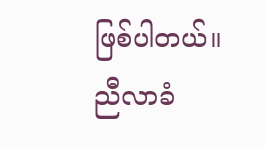ဖြစ်ပါတယ်။
ညီလာခံ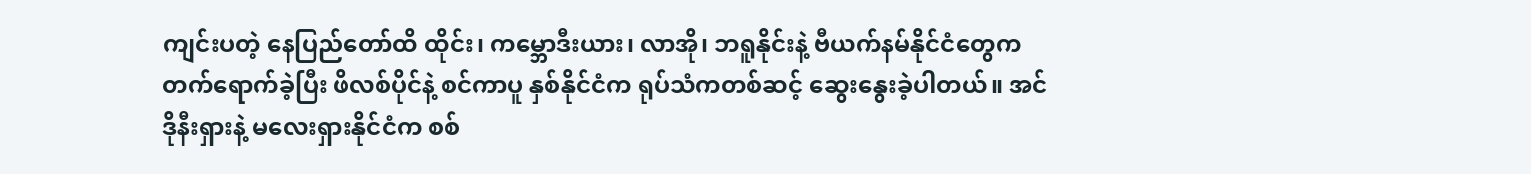ကျင်းပတဲ့ နေပြည်တော်ထိ ထိုင်း၊ ကမ္ဘောဒီးယား၊ လာအို၊ ဘရူနိုင်းနဲ့ ဗီယက်နမ်နိုင်ငံတွေက တက်ရောက်ခဲ့ပြီး ဖိလစ်ပိုင်နဲ့ စင်ကာပူ နှစ်နိုင်ငံက ရုပ်သံကတစ်ဆင့် ဆွေးနွေးခဲ့ပါတယ်။ အင်ဒိုနီးရှားနဲ့ မလေးရှားနိုင်ငံက စစ်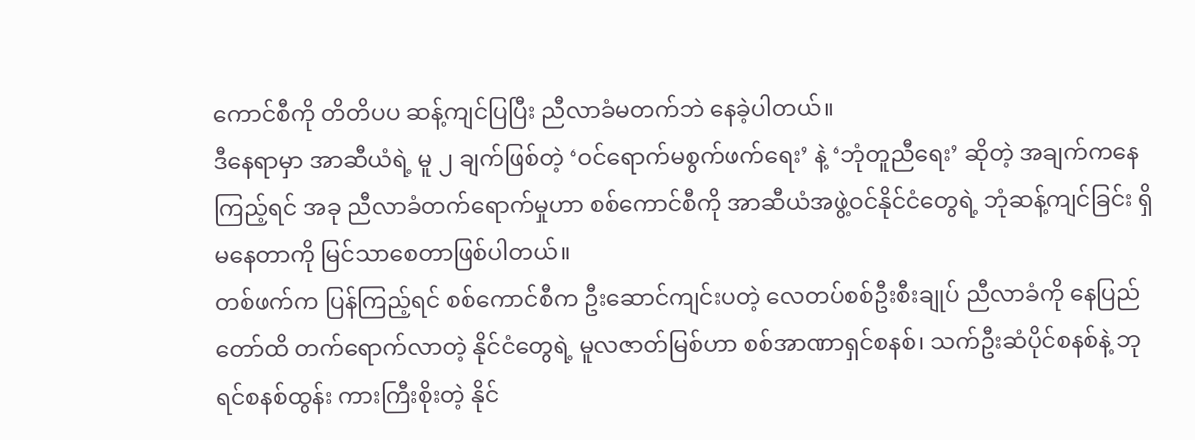ကောင်စီကို တိတိပပ ဆန့်ကျင်ပြပြီး ညီလာခံမတက်ဘဲ နေခဲ့ပါတယ်။
ဒီနေရာမှာ အာဆီယံရဲ့ မူ ၂ ချက်ဖြစ်တဲ့ ‘ဝင်ရောက်မစွက်ဖက်ရေး’ နဲ့ ‘ဘုံတူညီရေး’ ဆိုတဲ့ အချက်ကနေ ကြည့်ရင် အခု ညီလာခံတက်ရောက်မှုဟာ စစ်ကောင်စီကို အာဆီယံအဖွဲ့ဝင်နိုင်ငံတွေရဲ့ ဘုံဆန့်ကျင်ခြင်း ရှိမနေတာကို မြင်သာစေတာဖြစ်ပါတယ်။
တစ်ဖက်က ပြန်ကြည့်ရင် စစ်ကောင်စီက ဦးဆောင်ကျင်းပတဲ့ လေတပ်စစ်ဦးစီးချုပ် ညီလာခံကို နေပြည်တော်ထိ တက်ရောက်လာတဲ့ နိုင်ငံတွေရဲ့ မူလဇာတ်မြစ်ဟာ စစ်အာဏာရှင်စနစ်၊ သက်ဦးဆံပိုင်စနစ်နဲ့ ဘုရင်စနစ်ထွန်း ကားကြီးစိုးတဲ့ နိုင်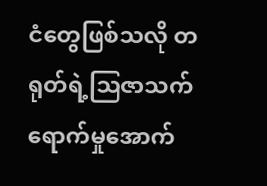ငံတွေဖြစ်သလို တရုတ်ရဲ့ဩဇာသက်ရောက်မှုအောက်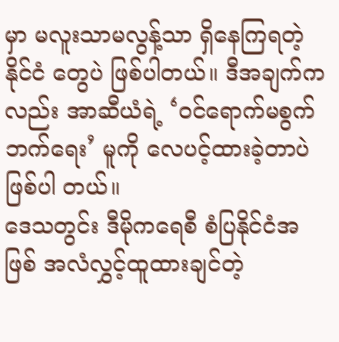မှာ မလူးသာမလွန့်သာ ရှိနေကြရတဲ့ နိုင်ငံ တွေပဲ ဖြစ်ပါတယ်။ ဒီအချက်ကလည်း အာဆီယံရဲ့ ‘ဝင်ရောက်မစွက်ဘက်ရေး’ မူကို လေပင့်ထားခဲ့တာပဲဖြစ်ပါ တယ်။
ဒေသတွင်း ဒီမိုကရေစီ စံပြနိုင်ငံအဖြစ် အလံလွှင့်ထူထားချင်တဲ့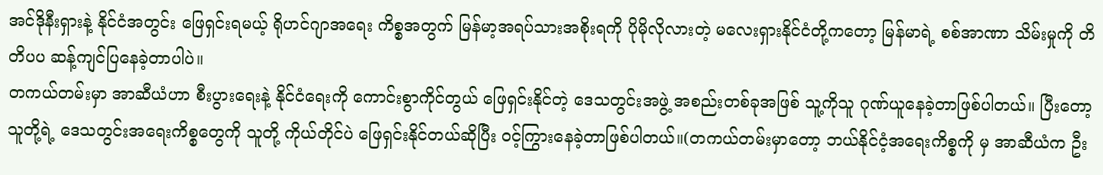အင်ဒိုနီးရှားနဲ့ နိုင်ငံအတွင်း ဖြေရှင်းရမယ့် ရိုဟင်ဂျာအရေး ကိစ္စအတွက် မြန်မာ့အရပ်သားအစိုးရကို ပိုမိုလိုလားတဲ့ မလေးရှားနိုင်ငံတို့ကတော့ မြန်မာရဲ့ စစ်အာဏာ သိမ်းမှုကို တိတိပပ ဆန့်ကျင်ပြနေခဲ့တာပါပဲ။
တကယ်တမ်းမှာ အာဆီယံဟာ စီးပွားရေးနဲ့ နိုင်ငံရေးကို ကောင်းစွာကိုင်တွယ် ဖြေရှင်းနိုင်တဲ့ ဒေသတွင်းအဖွဲ့ အစည်းတစ်ခုအဖြစ် သူ့ကိုသူ ဂုဏ်ယူနေခဲ့တာဖြစ်ပါတယ်။ ပြီးတော့ သူတို့ရဲ့ ဒေသတွင်းအရေးကိစ္စတွေကို သူတို့ ကိုယ်တိုင်ပဲ ဖြေရှင်းနိုင်တယ်ဆိုပြီး ဝင့်ကြွားနေခဲ့တာဖြစ်ပါတယ်။(တကယ်တမ်းမှာတော့ ဘယ်နိုင်ငံ့အရေးကိစ္စကို မှ အာဆီယံက ဦး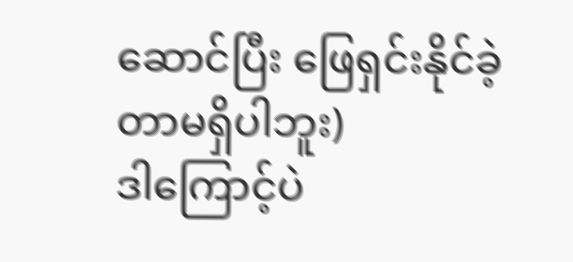ဆောင်ပြီး ဖြေရှင်းနိုင်ခဲ့တာမရှိပါဘူး)
ဒါကြောင့်ပဲ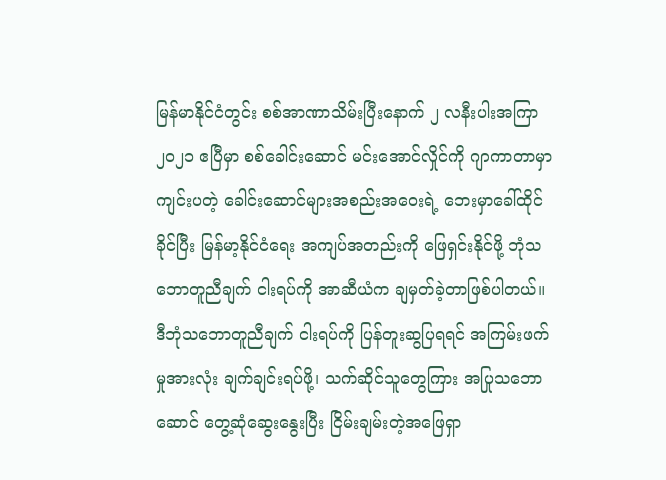မြန်မာနိုင်ငံတွင်း စစ်အာဏာသိမ်းပြီးနောက် ၂ လနီးပါးအကြာ ၂၀၂၁ ဧပြီမှာ စစ်ခေါင်းဆောင် မင်းအောင်လှိုင်ကို ဂျာကာတာမှာ ကျင်းပတဲ့ ခေါင်းဆောင်များအစည်းအဝေးရဲ့ ဘေးမှာခေါ်ထိုင်ခိုင်ပြီး မြန်မာ့နိုင်ငံရေး အကျပ်အတည်းကို ဖြေရှင်းနိုင်ဖို့ ဘုံသဘောတူညီချက် ငါးရပ်ကို အာဆီယံက ချမှတ်ခဲ့တာဖြစ်ပါတယ်။
ဒီဘုံသဘောတူညီချက် ငါးရပ်ကို ပြန်တူးဆွပြရရင် အကြမ်းဖက်မှုအားလုံး ချက်ချင်းရပ်ဖို့၊ သက်ဆိုင်သူတွေကြား အပြုသဘောဆောင် တွေ့ဆုံဆွေးနွေးပြီး ငြိမ်းချမ်းတဲ့အဖြေရှာ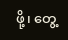ဖို့၊ တွေ့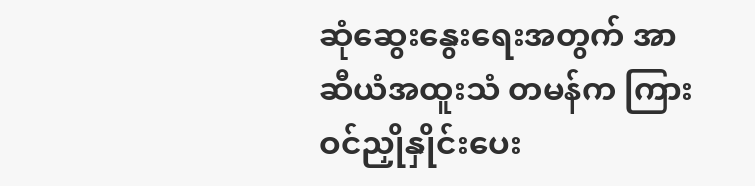ဆုံဆွေးနွေးရေးအတွက် အာဆီယံအထူးသံ တမန်က ကြားဝင်ညှိုနှိုင်းပေး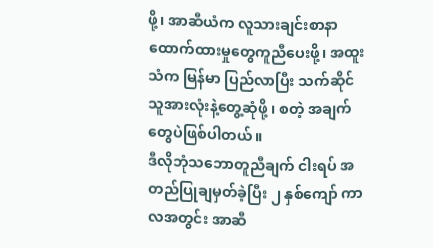ဖို့၊ အာဆီယံက လူသားချင်းစာနာထောက်ထားမှုတွေကူညီပေးဖို့၊ အထူးသံက မြန်မာ ပြည်လာပြီး သက်ဆိုင်သူအားလုံးနဲ့တွေ့ဆုံဖို့ ၊ စတဲ့ အချက်တွေပဲဖြစ်ပါတယ်။
ဒီလိုဘုံသဘောတူညီချက် ငါးရပ် အတည်ပြုချမှတ်ခဲ့ပြီး ၂ နှစ်ကျော် ကာလအတွင်း အာဆီ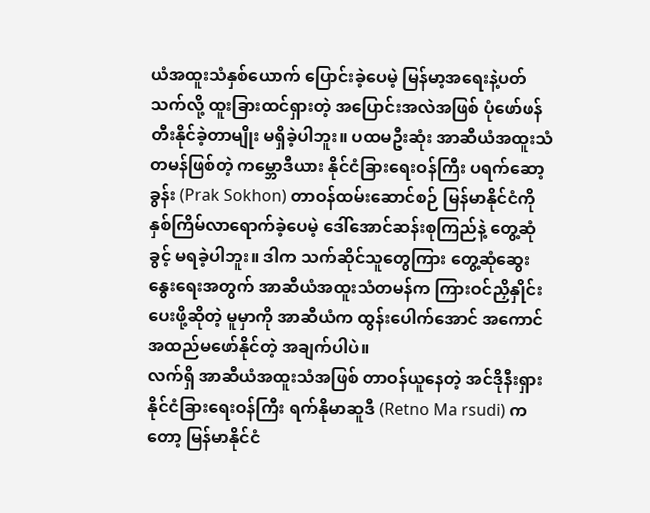ယံအထူးသံနှစ်ယောက် ပြောင်းခဲ့ပေမဲ့ မြန်မာ့အရေးနဲ့ပတ်သက်လို့ ထူးခြားထင်ရှားတဲ့ အပြောင်းအလဲအဖြစ် ပုံဖော်ဖန်တီးနိုင်ခဲ့တာမျိုး မရှိခဲ့ပါဘူး။ ပထမဦးဆုံး အာဆီယံအထူးသံတမန်ဖြစ်တဲ့ ကမ္ဘောဒီယား နိုင်ငံခြားရေးဝန်ကြီး ပရက်ဆော့ခွန်း (Prak Sokhon) တာဝန်ထမ်းဆောင်စဉ် မြန်မာနိုင်ငံကို နှစ်ကြိမ်လာရောက်ခဲ့ပေမဲ့ ဒေါ်အောင်ဆန်းစုကြည်နဲ့ တွေ့ဆုံခွင့် မရခဲ့ပါဘူး။ ဒါက သက်ဆိုင်သူတွေကြား တွေ့ဆုံဆွေးနွေးရေးအတွက် အာဆီယံအထူးသံတမန်က ကြားဝင်ညှိနှိုင်း ပေးဖို့ဆိုတဲ့ မူမှာကို အာဆီယံက ထွန်းပေါက်အောင် အကောင်အထည်မဖော်နိုင်တဲ့ အချက်ပါပဲ။
လက်ရှိ အာဆီယံအထူးသံအဖြစ် တာဝန်ယူနေတဲ့ အင်ဒိုနီးရှားနိုင်ငံခြားရေးဝန်ကြီး ရက်နိုမာဆူဒီ (Retno Ma rsudi) ကတော့ မြန်မာနိုင်ငံ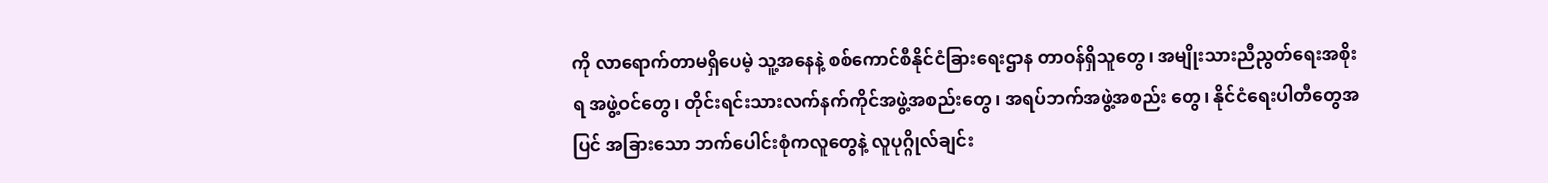ကို လာရောက်တာမရှိပေမဲ့ သူ့အနေနဲ့ စစ်ကောင်စီနိုင်ငံခြားရေးဌာန တာဝန်ရှိသူတွေ၊ အမျိုးသားညီညွတ်ရေးအစိုးရ အဖွဲ့ဝင်တွေ၊ တိုင်းရင်းသားလက်နက်ကိုင်အဖွဲ့အစည်းတွေ၊ အရပ်ဘက်အဖွဲ့အစည်း တွေ၊ နိုင်ငံရေးပါတီတွေအပြင် အခြားသော ဘက်ပေါင်းစုံကလူတွေနဲ့ လူပုဂ္ဂိုလ်ချင်း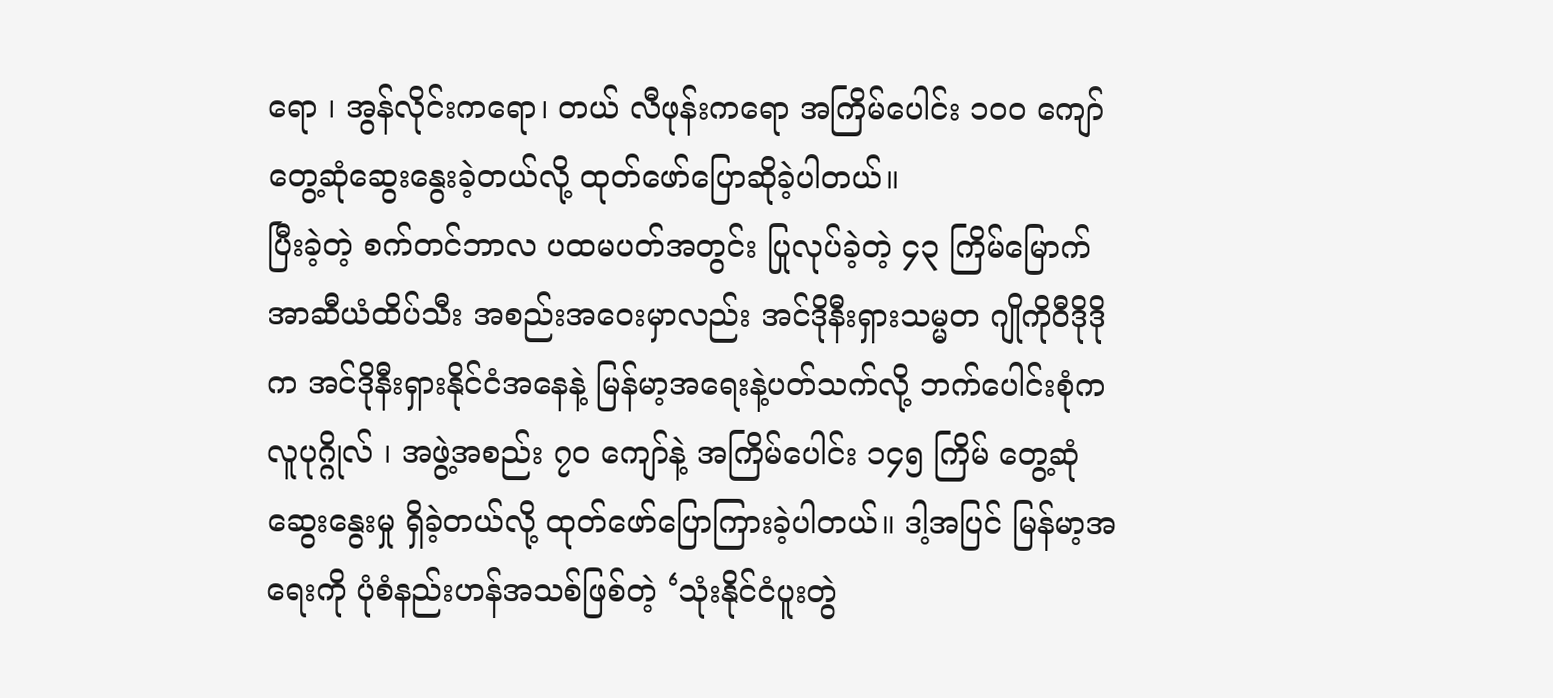ရော ၊ အွန်လိုင်းကရော၊ တယ် လီဖုန်းကရော အကြိမ်ပေါင်း ၁၀၀ ကျော် တွေ့ဆုံဆွေးနွေးခဲ့တယ်လို့ ထုတ်ဖော်ပြောဆိုခဲ့ပါတယ်။
ပြီးခဲ့တဲ့ စက်တင်ဘာလ ပထမပတ်အတွင်း ပြုလုပ်ခဲ့တဲ့ ၄၃ ကြိမ်မြောက် အာဆီယံထိပ်သီး အစည်းအဝေးမှာလည်း အင်ဒိုနီးရှားသမ္မတ ဂျိုကိုဝီဒိုဒို က အင်ဒိုနီးရှားနိုင်ငံအနေနဲ့ မြန်မာ့အရေးနဲ့ပတ်သက်လို့ ဘက်ပေါင်းစုံက လူပုဂ္ဂိုလ် ၊ အဖွဲ့အစည်း ၇၀ ကျော်နဲ့ အကြိမ်ပေါင်း ၁၄၅ ကြိမ် တွေ့ဆုံဆွေးနွေးမှု ရှိခဲ့တယ်လို့ ထုတ်ဖော်ပြောကြားခဲ့ပါတယ်။ ဒါ့အပြင် မြန်မာ့အရေးကို ပုံစံနည်းဟန်အသစ်ဖြစ်တဲ့ ‘သုံးနိုင်ငံပူးတွဲ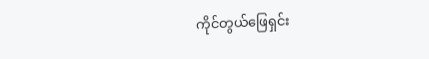ကိုင်တွယ်ဖြေရှင်း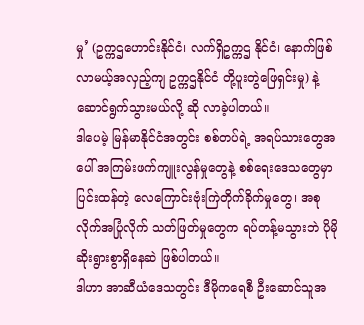မှု’ (ဥက္ကဌဟောင်းနိုင်ငံ၊ လက်ရှိဥက္ကဌ နိုင်ငံ၊ နောက်ဖြစ်လာမယ့်အလှည့်ကျ ဥက္ကဌနိုင်ငံ တို့ပူးတွဲဖြေရှင်းမှု) နဲ့ ဆောင်ရွက်သွားမယ်လို့ ဆို လာခဲ့ပါတယ်။
ဒါပေမဲ့ မြန်မာနိုင်ငံအတွင်း စစ်တပ်ရဲ့ အရပ်သားတွေအပေါ် အကြမ်းဖက်ကျူးလွန်မှုတွေနဲ့ စစ်ရေးဒေသတွေမှာ ပြင်းထန်တဲ့ လေကြောင်းဗုံးကြဲတိုက်ခိုက်မှုတွေ၊ အစုလိုက်အပြုံလိုက် သတ်ဖြတ်မှုတွေက ရပ်တန့်မသွားဘဲ ပိုမို ဆိုးရွားစွာရှိနေဆဲ ဖြစ်ပါတယ်။
ဒါဟာ အာဆီယံဒေသတွင်း ဒီမိုကရေစီ ဦးဆောင်သူအ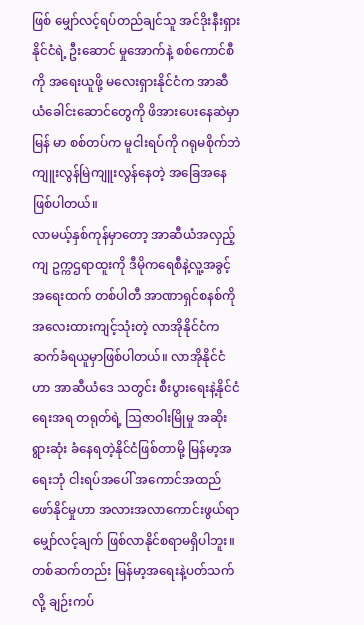ဖြစ် မျှော်လင့်ရပ်တည်ချင်သူ အင်ဒိုးနီးရှားနိုင်ငံရဲ့ ဦးဆောင် မှုအောက်နဲ့ စစ်ကောင်စီကို အရေးယူဖို့ မလေးရှားနိုင်ငံက အာဆီယံခေါင်းဆောင်တွေကို ဖိအားပေးနေဆဲမှာ မြန် မာ စစ်တပ်က မူငါးရပ်ကို ဂရုမစိုက်ဘဲ ကျူးလွန်မြဲကျူးလွန်နေတဲ့ အခြေအနေဖြစ်ပါတယ်။
လာမယ့်နှစ်ကုန်မှာတော့ အာဆီယံအလှည့်ကျ ဥက္ကဌရာထူးကို ဒီမိုကရေစီနဲ့လူ့အခွင့်အရေးထက် တစ်ပါတီ အာဏာရှင်စနစ်ကို အလေးထားကျင့်သုံးတဲ့ လာအိုနိုင်ငံက ဆက်ခံရယူမှာဖြစ်ပါတယ်။ လာအိုနိုင်ငံဟာ အာဆီယံဒေ သတွင်း စီးပွားရေးနဲ့နိုင်ငံရေးအရ တရုတ်ရဲ့ ဩဇာဝါးမြိုမှု အဆိုးရွားဆုံး ခံနေရတဲ့နိုင်ငံဖြစ်တာမို့ မြန်မာ့အရေးဘုံ ငါးရပ်အပေါ် အကောင်အထည်ဖော်နိုင်မှုဟာ အလားအလာကောင်းဖွယ်ရာ မျှော်လင့်ချက် ဖြစ်လာနိုင်စရာမရှိပါဘူး။
တစ်ဆက်တည်း မြန်မာ့အရေးနဲ့ပတ်သက်လို့ ချဉ်းကပ်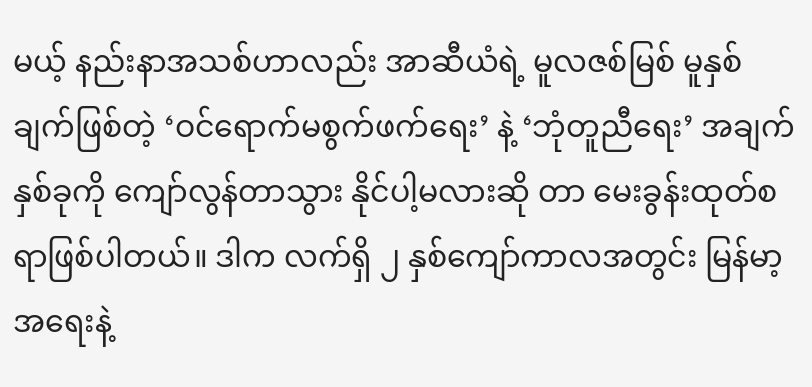မယ့် နည်းနာအသစ်ဟာလည်း အာဆီယံရဲ့ မူလဇစ်မြစ် မူနှစ်ချက်ဖြစ်တဲ့ ‘ဝင်ရောက်မစွက်ဖက်ရေး’ နဲ့ ‘ဘုံတူညီရေး’ အချက်နှစ်ခုကို ကျော်လွန်တာသွား နိုင်ပါ့မလားဆို တာ မေးခွန်းထုတ်စရာဖြစ်ပါတယ်။ ဒါက လက်ရှိ ၂ နှစ်ကျော်ကာလအတွင်း မြန်မာ့အရေးနဲ့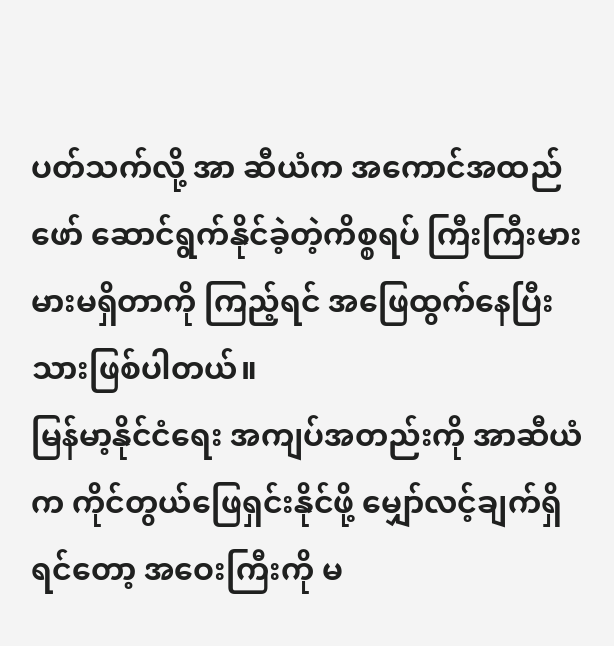ပတ်သက်လို့ အာ ဆီယံက အကောင်အထည်ဖော် ဆောင်ရွက်နိုင်ခဲ့တဲ့ကိစ္စရပ် ကြီးကြီးမားမားမရှိတာကို ကြည့်ရင် အဖြေထွက်နေပြီး သားဖြစ်ပါတယ်။
မြန်မာ့နိုင်ငံရေး အကျပ်အတည်းကို အာဆီယံက ကိုင်တွယ်ဖြေရှင်းနိုင်ဖို့ မျှော်လင့်ချက်ရှိရင်တော့ အဝေးကြီးကို မ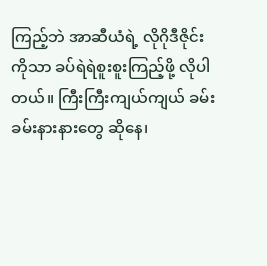ကြည့်ဘဲ အာဆီယံရဲ့ လိုဂိုဒီဇိုင်းကိုသာ ခပ်ရဲရဲစူးစူးကြည့်ဖို့ လိုပါတယ်။ ကြီးကြီးကျယ်ကျယ် ခမ်းခမ်းနားနားတွေ ဆိုနေ၊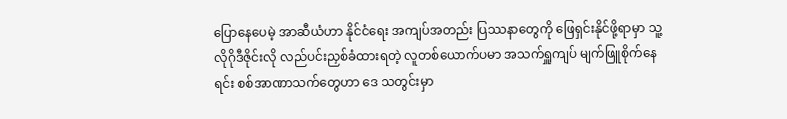ပြောနေပေမဲ့ အာဆီယံဟာ နိုင်ငံရေး အကျပ်အတည်း ပြဿနာတွေကို ဖြေရှင်းနိုင်ဖို့ရာမှာ သူ့လိုဂိုဒီဇိုင်းလို လည်ပင်းညှစ်ခံထားရတဲ့ လူတစ်ယောက်ပမာ အသက်ရှူကျပ် မျက်ဖြူစိုက်နေရင်း စစ်အာဏာသက်တွေဟာ ဒေ သတွင်းမှာ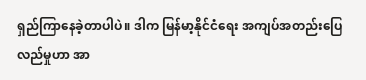ရှည်ကြာနေခဲ့တာပါပဲ။ ဒါက မြန်မာ့နိုင်ငံရေး အကျပ်အတည်းပြေလည်မှုဟာ အာ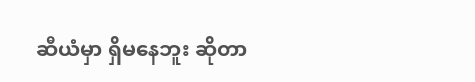ဆီယံမှာ ရှိမနေဘူး ဆိုတာ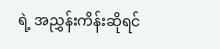ရဲ့ အညွှန်းကိန်းဆိုရင်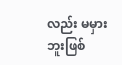လည်း မမှားဘူးဖြစ်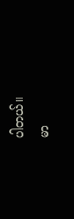ပါတယ်။
မာ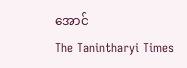အောင်
The Tanintharyi Times